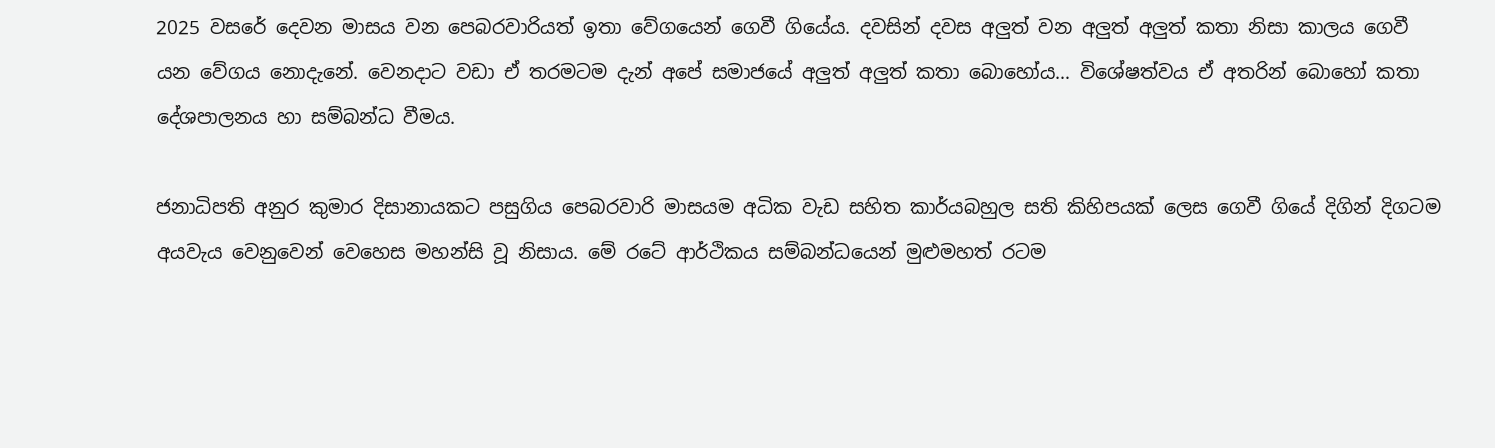2025 වසරේ දෙවන මාසය වන පෙබරවාරියත් ඉතා වේගයෙන් ගෙවී ගියේය. දවසින් දවස අලුත් වන අලුත් අලුත් කතා නිසා කාලය ගෙවී යන වේගය නොදැනේ. වෙනදාට වඩා ඒ තරමටම දැන් අපේ සමාජයේ අලුත් අලුත් කතා බොහෝය… විශේෂත්වය ඒ අතරින් බොහෝ කතා දේශපාලනය හා සම්බන්ධ වීමය.

ජනාධිපති අනුර කුමාර දිසානායකට පසුගිය පෙබරවාරි මාසයම අධික වැඩ සහිත කාර්යබහුල සති කිහිපයක් ලෙස ගෙවී ගියේ දිගින් දිගටම අයවැය වෙනුවෙන් වෙහෙස මහන්සි වූ නිසාය. මේ රටේ ආර්ථිකය සම්බන්ධයෙන් මුළුමහත් රටම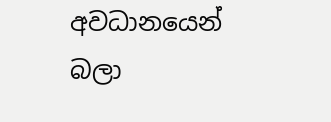අවධානයෙන් බලා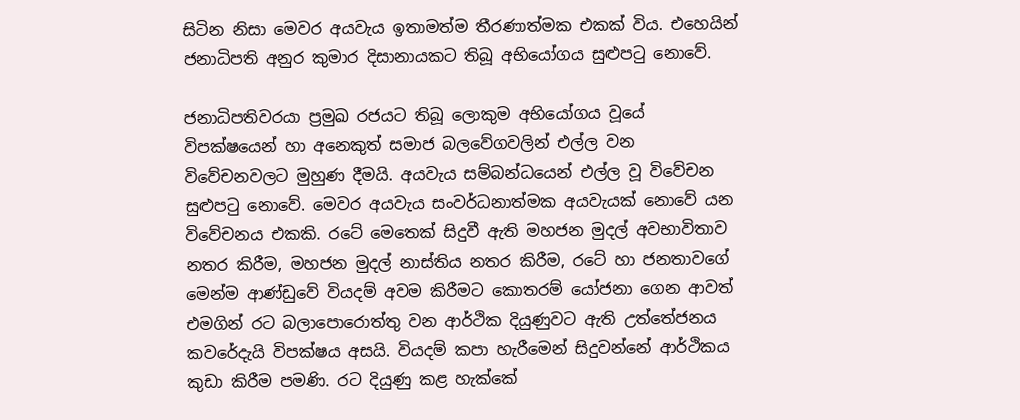සිටින නිසා මෙවර අයවැය ඉතාමත්ම තීරණාත්මක එකක් විය. එහෙයින් ජනාධිපති අනුර කුමාර දිසානායකට තිබූ අභියෝගය සුළුපටු නොවේ.

ජනාධිපතිවරයා ප්‍රමුඛ රජයට තිබූ ලොකුම අභියෝගය වූයේ විපක්ෂයෙන් හා අනෙකුත් සමාජ බලවේගවලින් එල්ල වන විවේචනවලට මුහුණ දීමයි. අයවැය සම්බන්ධයෙන් එල්ල වූ විවේචන සුළුපටු නොවේ. මෙවර අයවැය සංවර්ධනාත්මක අයවැයක් නොවේ යන විවේචනය එකකි. රටේ මෙතෙක් සිදුවී ඇති මහජන මුදල් අවභාවිතාව නතර කිරීම, මහජන මුදල් නාස්තිය නතර කිරීම, රටේ හා ජනතාවගේ මෙන්ම ආණ්ඩුවේ වියදම් අවම කිරීමට කොතරම් යෝජනා ගෙන ආවත් එමගින් රට බලාපොරොත්තු වන ආර්ථික දියුණුවට ඇති උත්තේජනය කවරේදැයි විපක්ෂය අසයි. වියදම් කපා හැරීමෙන් සිදුවන්නේ ආර්ථිකය කුඩා කිරීම පමණි. රට දියුණු කළ හැක්කේ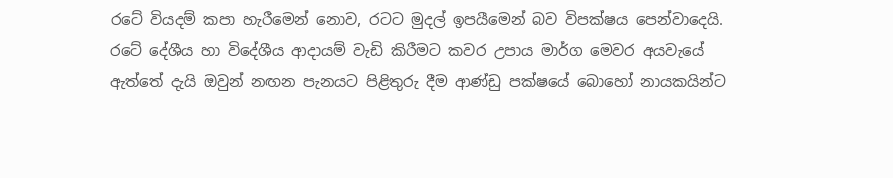රටේ වියදම් කපා හැරීමෙන් නොව, රටට මුදල් ඉපයීමෙන් බව විපක්ෂය පෙන්වාදෙයි. රටේ දේශීය හා විදේශීය ආදායම් වැඩි කිරීමට කවර උපාය මාර්ග මෙවර අයවැයේ ඇත්තේ දැයි ඔවුන් නඟන පැනයට පිළිතුරු දීම ආණ්ඩු පක්ෂයේ බොහෝ නායකයින්ට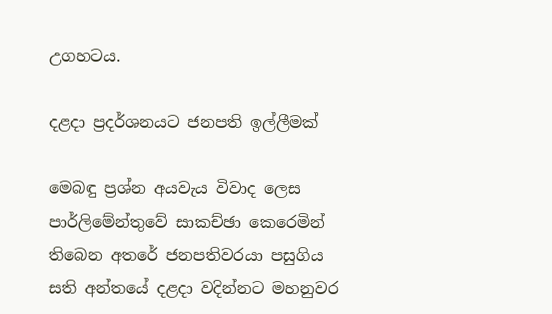උගහටය.

දළදා ප්‍රදර්ශනයට ජනපති ඉල්ලීමක්

මෙබඳු ප්‍රශ්න අයවැය විවාද ලෙස පාර්ලිමේන්තුවේ සාකච්ඡා කෙරෙමින් තිබෙන අතරේ ජනපතිවරයා පසුගිය සති අන්තයේ දළදා වදින්නට මහනුවර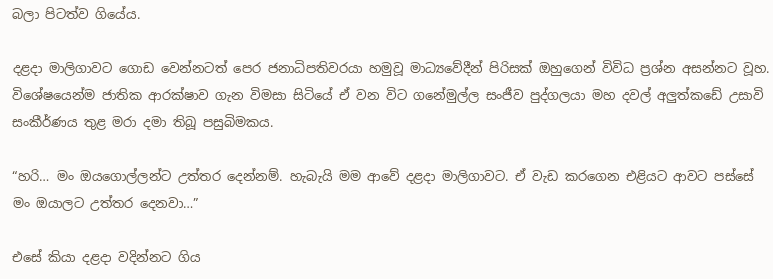බලා පිටත්ව ගියේය.

දළදා මාලිගාවට ගොඩ වෙන්නටත් පෙර ජනාධිපතිවරයා හමුවූ මාධ්‍යවේදීන් පිරිසක් ඔහුගෙන් විවිධ ප්‍රශ්න අසන්නට වූහ. විශේෂයෙන්ම ජාතික ආරක්ෂාව ගැන විමසා සිටියේ ඒ වන විට ගනේමුල්ල සංජීව පුද්ගලයා මහ දවල් අලුත්කඩේ උසාවි සංකීර්ණය තුළ මරා දමා තිබූ පසුබිමකය.

“හරි… මං ඔයගොල්ලන්ට උත්තර දෙන්නම්. හැබැයි මම ආවේ දළදා මාලිගාවට. ඒ වැඩ කරගෙන එළියට ආවට පස්සේ මං ඔයාලට උත්තර දෙනවා…”

එසේ කියා දළදා වදින්නට ගිය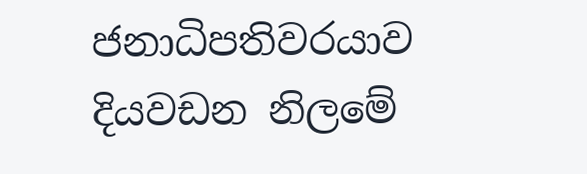ජනාධිපතිවරයාව දියවඩන නිලමේ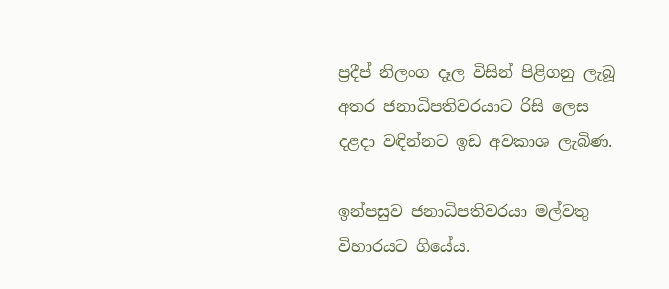ප්‍රදීප් නිලංග දෑල විසින් පිළිගනු ලැබූ අතර ජනාධිපතිවරයාට රිසි ලෙස දළදා වඳින්නට ඉඩ අවකාශ ලැබිණ.

ඉන්පසුව ජනාධිපතිවරයා මල්වතු විහාරයට ගියේය.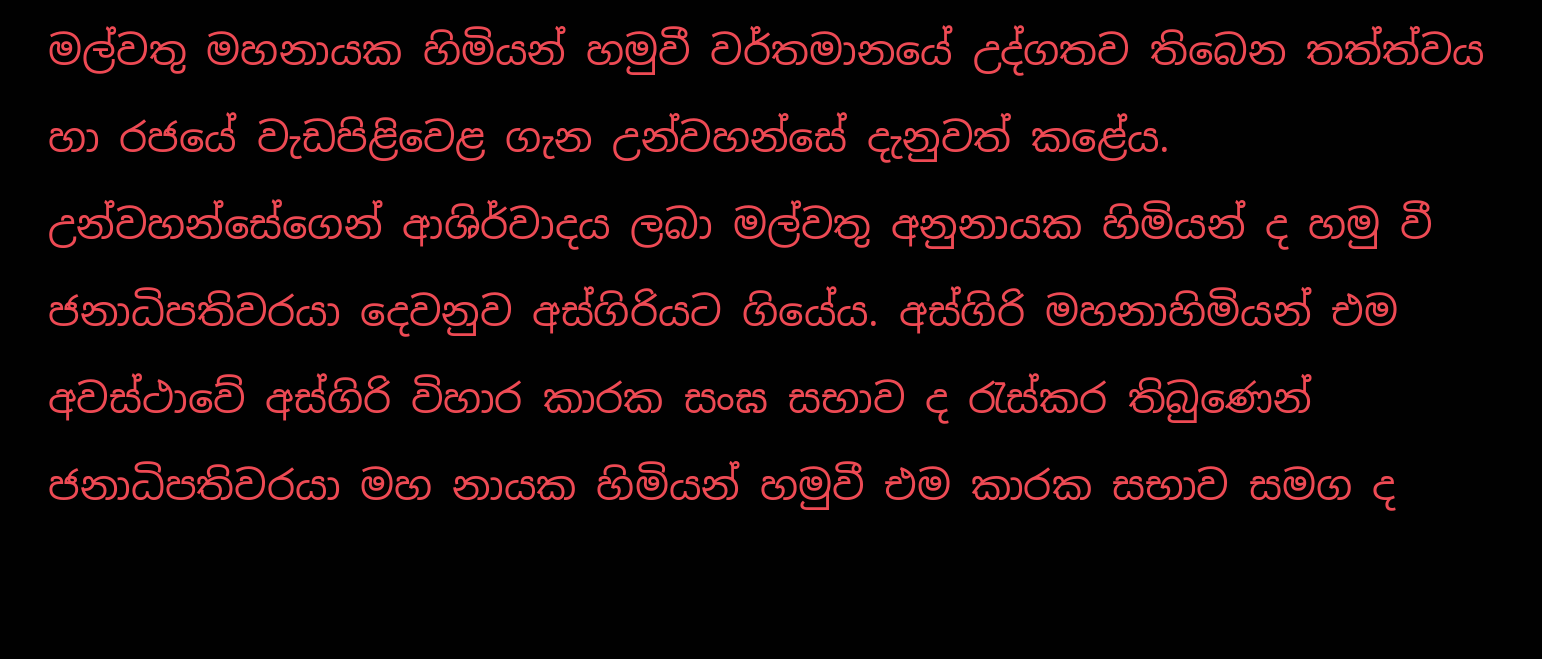මල්වතු මහනායක හිමියන් හමුවී වර්තමානයේ උද්ගතව තිබෙන තත්ත්වය හා රජයේ වැඩපිළිවෙළ ගැන උන්වහන්සේ දැනුවත් කළේය. උන්වහන්සේගෙන් ආශිර්වාදය ලබා මල්වතු අනුනායක හිමියන් ද හමු වී ජනාධිපතිවරයා දෙවනුව අස්ගිරියට ගියේය. අස්ගිරි මහනාහිමියන් එම අවස්ථාවේ අස්ගිරි විහාර කාරක සංඝ සභාව ද රැස්කර තිබුණෙන් ජනාධිපතිවරයා මහ නායක හිමියන් හමුවී එම කාරක සභාව සමග ද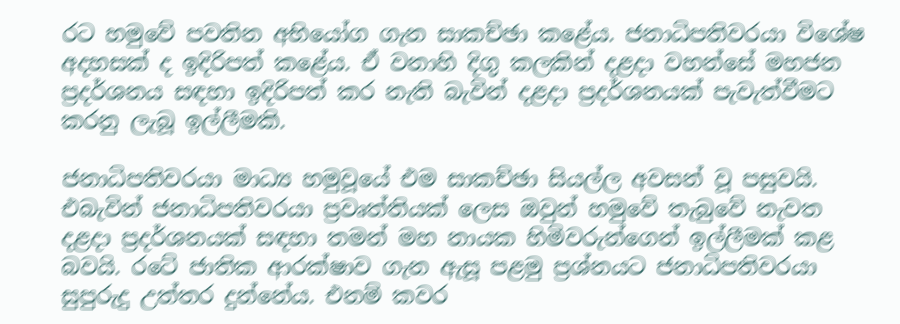රට හමුවේ පවතින අභියෝග ගැන සාකච්ඡා කළේය. ජනාධිපතිවරයා විශේෂ අදහසක් ද ඉදිරිපත් කළේය. ඒ වනාහි දිගු කලකින් දළදා වහන්සේ මහජන ප්‍රදර්ශනය සඳහා ඉදිරිපත් කර නැති බැවින් දළදා ප්‍රදර්ශනයක් පැවැත්වීමට කරනු ලැබූ ඉල්ලීමකි.

ජනාධිපතිවරයා මාධ්‍ය හමුවූයේ එම සාකච්ඡා සියල්ල අවසන් වූ පසුවයි. එබැවින් ජනාධිපතිවරයා ප්‍රවෘත්තියක් ලෙස ඔවුන් හමුවේ තැබුවේ නැවත දළදා ප්‍රදර්ශනයක් සඳහා තමන් මහ නායක හිමිවරුන්ගෙන් ඉල්ලීමක් කළ බවයි. රටේ ජාතික ආරක්ෂාව ගැන ඇසූ පළමු ප්‍රශ්නයට ජනාධිපතිවරයා සුපුරුදු උත්තර දුන්නේය. එනම් කවර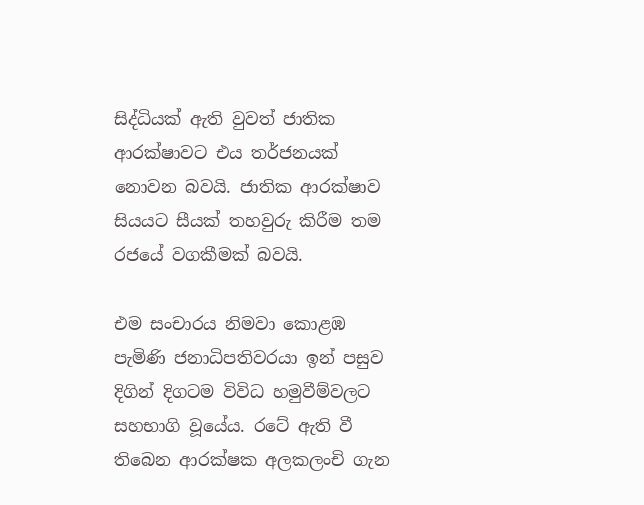සිද්ධියක් ඇති වුවත් ජාතික ආරක්ෂාවට එය තර්ජනයක් නොවන බවයි. ජාතික ආරක්ෂාව සියයට සීයක් තහවුරු කිරීම තම රජයේ වගකීමක් බවයි.

එම සංචාරය නිමවා කොළඹ පැමිණි ජනාධිපතිවරයා ඉන් පසුව දිගින් දිගටම විවිධ හමුවීම්වලට සහභාගි වූයේය. රටේ ඇති වී තිබෙන ආරක්ෂක අලකලංචි ගැන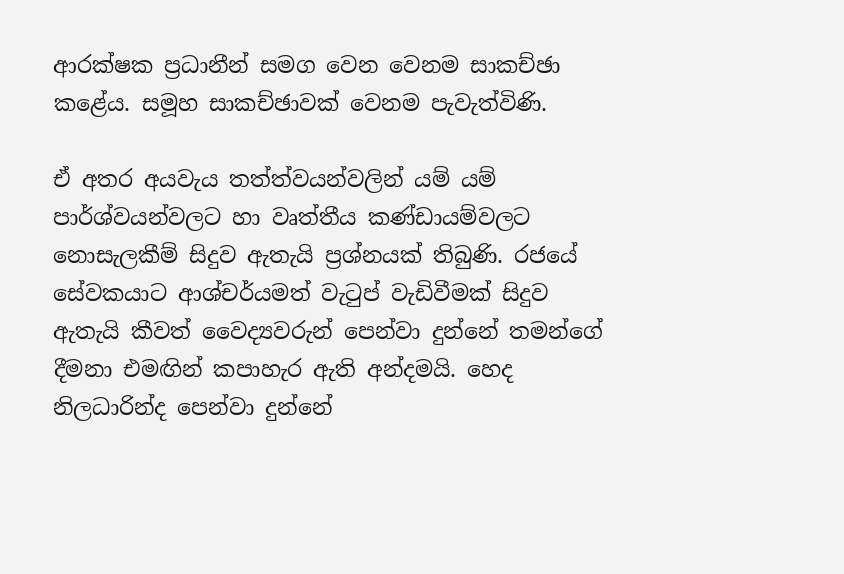ආරක්ෂක ප්‍රධානීන් සමග වෙන වෙනම සාකච්ඡා කළේය. සමූහ සාකච්ඡාවක් වෙනම පැවැත්විණි.

ඒ අතර අයවැය තත්ත්වයන්වලින් යම් යම් පාර්ශ්වයන්වලට හා වෘත්තීය කණ්ඩායම්වලට නොසැලකීම් සිදුව ඇතැයි ප්‍රශ්නයක් තිබුණි. රජයේ සේවකයාට ආශ්චර්යමත් වැටුප් වැඩිවීමක් සිදුව ඇතැයි කීවත් වෛද්‍යවරුන් පෙන්වා දුන්නේ තමන්ගේ දීමනා එමඟින් කපාහැර ඇති අන්දමයි. හෙද නිලධාරින්ද පෙන්වා දුන්නේ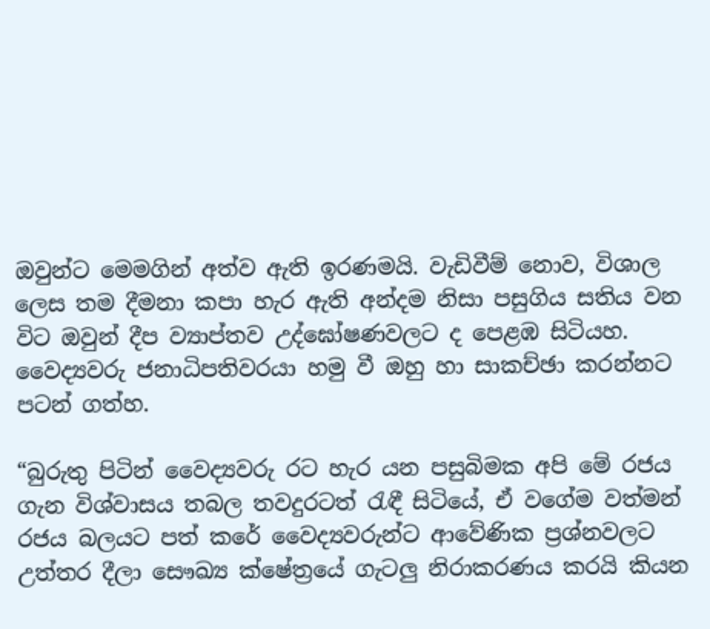ඔවුන්ට මෙමගින් අත්ව ඇති ඉරණමයි. වැඩිවීම් නොව, විශාල ලෙස තම දීමනා කපා හැර ඇති අන්දම නිසා පසුගිය සතිය වන විට ඔවුන් දීප ව්‍යාප්තව උද්ඝෝෂණවලට ද පෙළඹ සිටියහ. වෛද්‍යවරු ජනාධිපතිවරයා හමු වී ඔහු හා සාකච්ඡා කරන්නට පටන් ගත්හ.

“බුරුතු පිටින් වෛද්‍යවරු රට හැර යන පසුබිමක අපි මේ රජය ගැන විශ්වාසය තබල තවදුරටත් රැඳී සිටියේ, ඒ වගේම වත්මන් රජය බලයට පත් කරේ වෛද්‍යවරුන්ට ආවේණික ප්‍රශ්නවලට උත්තර දීලා සෞඛ්‍ය ක්ෂේත්‍රයේ ගැටලු නිරාකරණය කරයි කියන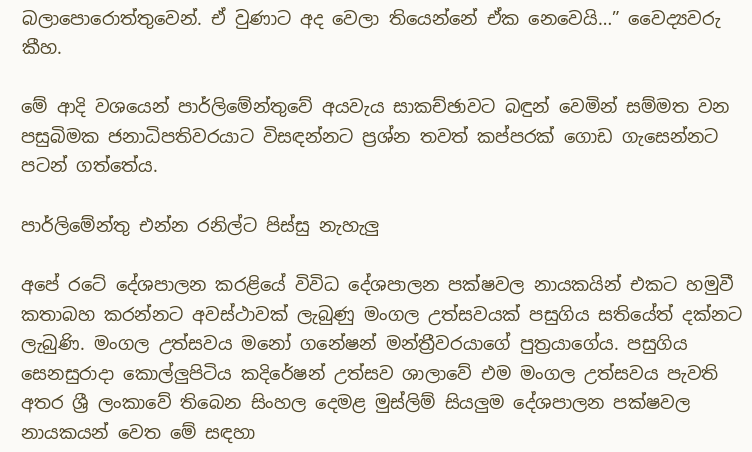බලාපොරොත්තුවෙන්. ඒ වුණාට අද වෙලා තියෙන්නේ ඒක නෙවෙයි…” වෛද්‍යවරු කීහ.

මේ ආදි වශයෙන් පාර්ලිමේන්තුවේ අයවැය සාකච්ඡාවට බඳුන් වෙමින් සම්මත වන පසුබිමක ජනාධිපතිවරයාට විසඳන්නට ප්‍රශ්න තවත් කප්පරක් ගොඩ ගැසෙන්නට පටන් ගත්තේය.

පාර්ලිමේන්තු එන්න රනිල්ට පිස්සු නැහැලු

අපේ රටේ දේශපාලන කරළියේ විවිධ දේශපාලන පක්ෂවල නායකයින් එකට හමුවී කතාබහ කරන්නට අවස්ථාවක් ලැබුණු මංගල උත්සවයක් පසුගිය සතියේත් දක්නට ලැබුණි. මංගල උත්සවය මනෝ ගනේෂන් මන්ත්‍රීවරයාගේ පුත්‍රයාගේය. පසුගිය සෙනසුරාදා කොල්ලුපිටිය කදිරේෂන් උත්සව ශාලාවේ එම මංගල උත්සවය පැවති අතර ශ්‍රී ලංකාවේ තිබෙන සිංහල දෙමළ මුස්ලිම් සියලුම දේශපාලන පක්ෂවල නායකයන් වෙත මේ සඳහා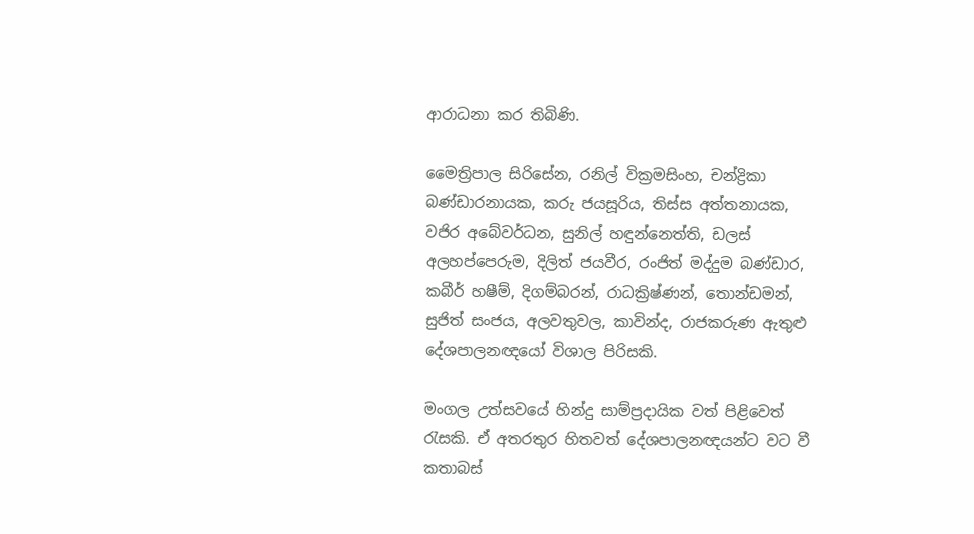ආරාධනා කර තිබිණි.

මෛත්‍රිපාල සිරිසේන, රනිල් වික්‍රමසිංහ, චන්ද්‍රිකා බණ්ඩාරනායක, කරු ජයසූරිය, තිස්ස අත්තනායක, වජිර අබේවර්ධන, සුනිල් හඳුන්නෙත්ති, ඩලස් අලහප්පෙරුම, දිලිත් ජයවීර, රංජිත් මද්දුම බණ්ඩාර, කබීර් හෂීම්, දිගම්බරන්, රාධක්‍රිෂ්ණන්, තොන්ඩමන්, සුජිත් සංජය, අලවතුවල, කාවින්ද, රාජකරුණ ඇතුළු දේශපාලනඥයෝ විශාල පිරිසකි.

මංගල උත්සවයේ හින්දු සාම්ප්‍රදායික වත් පිළිවෙත් රැසකි. ඒ අතරතුර හිතවත් දේශපාලනඥයන්ට වට වී කතාබස්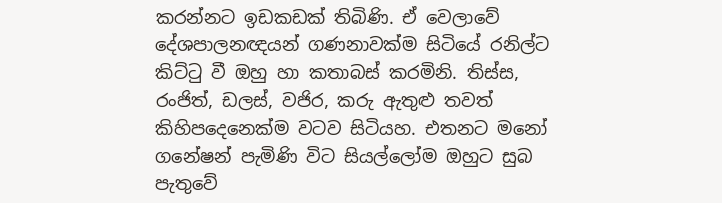කරන්නට ඉඩකඩක් තිබිණි. ඒ වෙලාවේ දේශපාලනඥයන් ගණනාවක්ම සිටියේ රනිල්ට කිට්ටු වී ඔහු හා කතාබස් කරමිනි. තිස්ස, රංජිත්, ඩලස්, වජිර, කරු ඇතුළු තවත් කිහිපදෙනෙක්ම වටව සිටියහ. එතනට මනෝ ගනේෂන් පැමිණි විට සියල්ලෝම ඔහුට සුබ පැතුවේ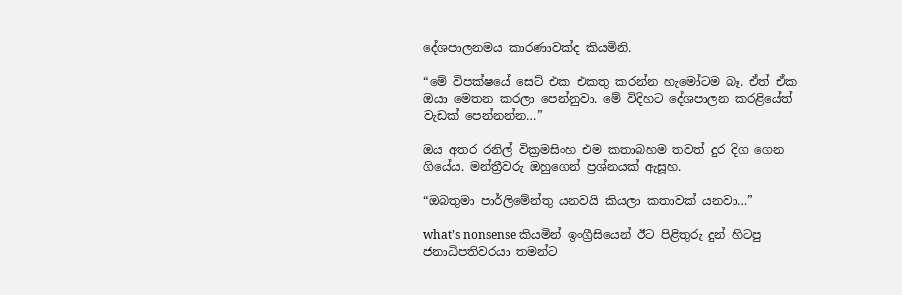දේශපාලනමය කාරණාවක්ද කියමිනි.

“මේ විපක්ෂයේ සෙට් එක එකතු කරන්න හැමෝටම බෑ. ඒත් ඒක ඔයා මෙතන කරලා පෙන්නුවා. මේ විදිහට දේශපාලන කරළියේත් වැඩක් පෙන්නන්න…”

ඔය අතර රනිල් වික්‍රමසිංහ එම කතාබහම තවත් දුර දිග ගෙන ගියේය. මන්ත්‍රීවරු ඔහුගෙන් ප්‍රශ්නයක් ඇසූහ.

“ඔබතුමා පාර්ලිමේන්තු යනවයි කියලා කතාවක් යනවා…”

what’s nonsense කියමින් ඉංග්‍රීසියෙන් ඊට පිළිතුරු දුන් හිටපු ජනාධිපතිවරයා තමන්ට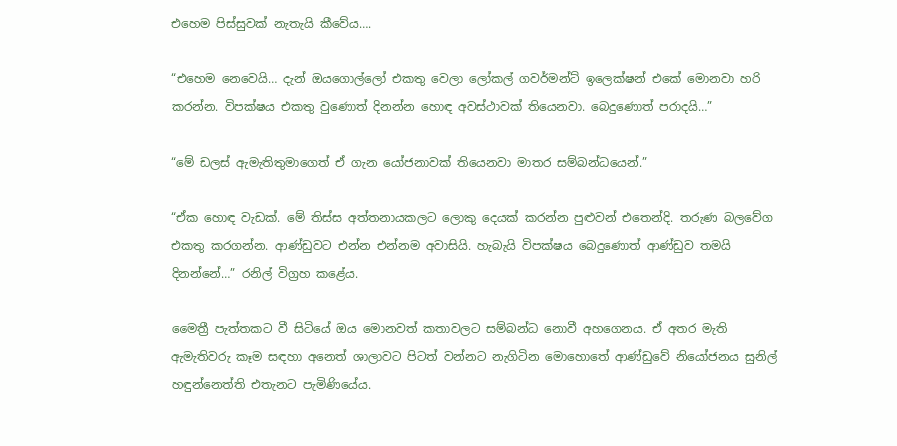එහෙම පිස්සුවක් නැතැයි කීවේය….

“එහෙම නෙවෙයි… දැන් ඔයගොල්ලෝ එකතු වෙලා ලෝකල් ගවර්මන්ට් ඉලෙක්ෂන් එකේ මොනවා හරි කරන්න. විපක්ෂය එකතු වුණොත් දිනන්න හොඳ අවස්ථාවක් තියෙනවා. බෙදුණොත් පරාදයි…”

“මේ ඩලස් ඇමැතිතුමාගෙත් ඒ ගැන යෝජනාවක් තියෙනවා මාතර සම්බන්ධයෙන්.”

“ඒක හොඳ වැඩක්. මේ තිස්ස අත්තනායකලට ලොකු දෙයක් කරන්න පුළුවන් එතෙන්දි. තරුණ බලවේග එකතු කරගන්න. ආණ්ඩුවට එන්න එන්නම අවාසියි. හැබැයි විපක්ෂය බෙදුණොත් ආණ්ඩුව තමයි දිනන්නේ…” රනිල් විග්‍රහ කළේය.

මෛත්‍රී පැත්තකට වී සිටියේ ඔය මොනවත් කතාවලට සම්බන්ධ නොවී අහගෙනය. ඒ අතර මැති ඇමැතිවරු කෑම සඳහා අනෙත් ශාලාවට පිටත් වන්නට නැගිටින මොහොතේ ආණ්ඩුවේ නියෝජනය සුනිල් හඳුන්නෙත්ති එතැනට පැමිණියේය.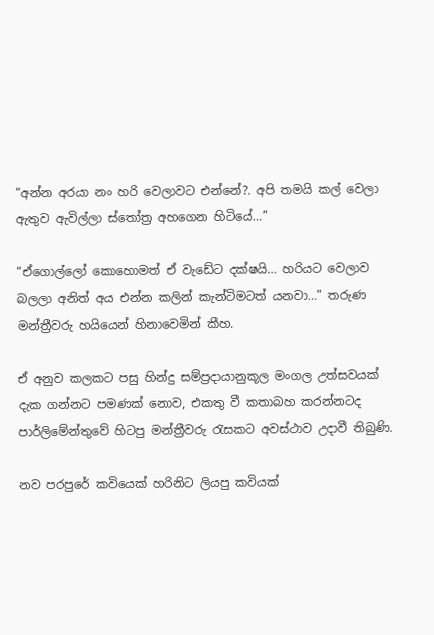“අන්න අරයා නං හරි වෙලාවට එන්නේ?. අපි තමයි කල් වෙලා ඇතුව ඇවිල්ලා ස්තෝත්‍ර අහගෙන හිටියේ…”

“ඒගොල්ලෝ කොහොමත් ඒ වැඩේට දක්ෂයි… හරියට වෙලාව බලලා අනිත් අය එන්න කලින් කැන්ටිමටත් යනවා…” තරුණ මන්ත්‍රීවරු හයියෙන් හිනාවෙමින් කීහ.

ඒ අනුව කලකට පසු හින්දු සම්ප්‍රදායානුකූල මංගල උත්සවයක් දැක ගන්නට පමණක් නොව, එකතු වී කතාබහ කරන්නටද පාර්ලිමේන්තුවේ හිටපු මන්ත්‍රීවරු රැසකට අවස්ථාව උදාවී තිබුණි.

නව පරපුරේ කවියෙක් හරිනිට ලියපු කවියක්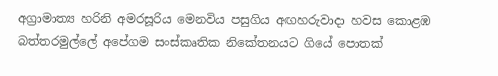අග්‍රාමාත්‍ය හරිනි අමරසූරිය මෙනවිය පසුගිය අඟහරුවාදා හවස කොළඹ බත්තරමුල්ලේ අපේගම සංස්කෘතික නිකේතනයට ගියේ පොතක්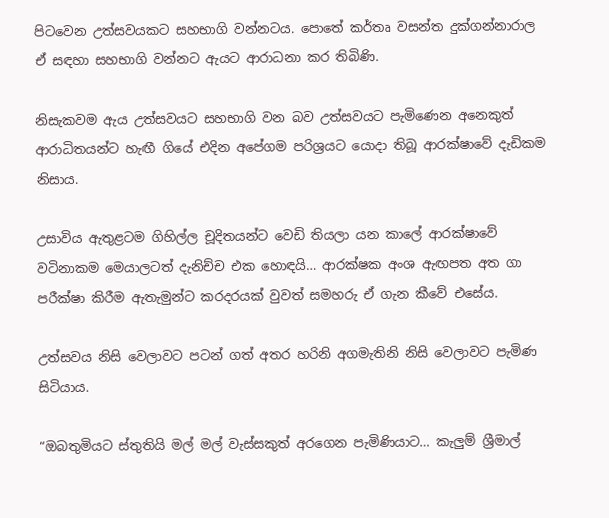පිටවෙන උත්සවයකට සහභාගි වන්නටය. පොතේ කර්තෘ වසන්ත දුක්ගන්නාරාල ඒ සඳහා සහභාගි වන්නට ඇයට ආරාධනා කර තිබිණි.

නිසැකවම ඇය උත්සවයට සහභාගි වන බව උත්සවයට පැමිණෙන අනෙකුත් ආරාධිතයන්ට හැඟී ගියේ එදින අපේගම පරිශ්‍රයට යොදා තිබූ ආරක්ෂාවේ දැඩිකම නිසාය.

උසාවිය ඇතුළටම ගිහිල්ල චූදිතයන්ට වෙඩි තියලා යන කාලේ ආරක්ෂාවේ වටිනාකම මෙයාලටත් දැනිච්ච එක හොඳයි… ආරක්ෂක අංශ ඇඟපත අත ගා පරීක්ෂා කිරීම ඇතැමුන්ට කරදරයක් වුවත් සමහරු ඒ ගැන කීවේ එසේය.

උත්සවය නිසි වෙලාවට පටන් ගත් අතර හරිනි අගමැතිනි නිසි වෙලාවට පැමිණ සිටියාය.

“ඔබතුමියට ස්තුතියි මල් මල් වැස්සකුත් අරගෙන පැමිණියාට… කැලුම් ශ්‍රීමාල්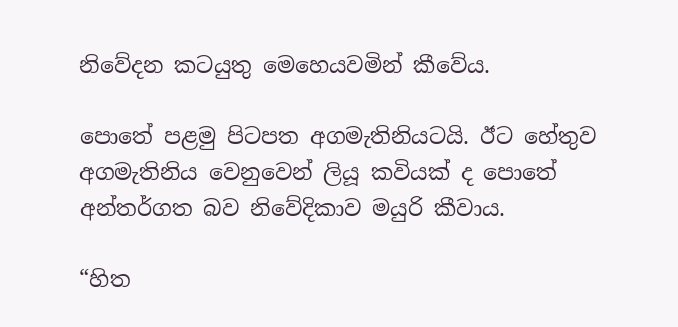නිවේදන කටයුතු මෙහෙයවමින් කීවේය.

පොතේ පළමු පිටපත අගමැතිනියටයි. ඊට හේතුව අගමැතිනිය වෙනුවෙන් ලියූ කවියක් ද පොතේ අන්තර්ගත බව නිවේදිකාව මයුරි කීවාය.

“හිත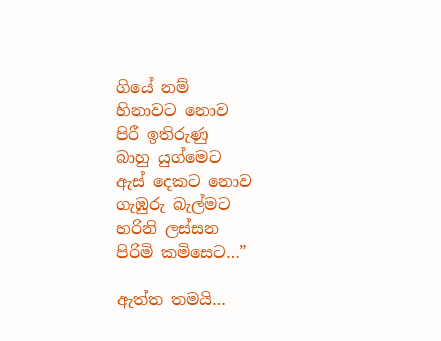ගියේ නම්
හිනාවට නොව
පිරී ඉතිරුණු
බාහු යුග්මෙට
ඇස් දෙකට නොව
ගැඹුරු බැල්මට
හරිනි ලස්සන
පිරිමි කමිසෙට…”

ඇත්ත තමයි…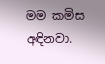මම කමිස අඳිනවා.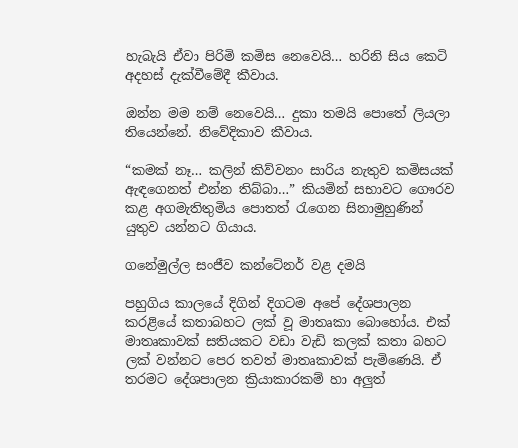හැබැයි ඒවා පිරිමි කමිස නෙවෙයි… හරිනි සිය කෙටි අදහස් දැක්වීමේදී කීවාය.

ඔන්න මම නම් නෙවෙයි… දුකා තමයි පොතේ ලියලා තියෙන්නේ. නිවේදිකාව කීවාය.

“කමක් නෑ… කලින් කිව්වනං සාරිය නැතුව කමිසයක් ඇඳගෙනත් එන්න තිබ්බා…” කියමින් සභාවට ගෞරව කළ අගමැතිතුමිය පොතත් රැගෙන සිනාමුහුණින් යුතුව යන්නට ගියාය.

ගනේමුල්ල සංජීව කන්ටේනර් වළ දමයි

පහුගිය කාලයේ දිගින් දිගටම අපේ දේශපාලන කරළියේ කතාබහට ලක් වූ මාතෘකා බොහෝය. එක් මාතෘකාවක් සතියකට වඩා වැඩි කලක් කතා බහට ලක් වන්නට පෙර තවත් මාතෘකාවක් පැමිණෙයි. ඒ තරමට දේශපාලන ක්‍රියාකාරකම් හා අලුත්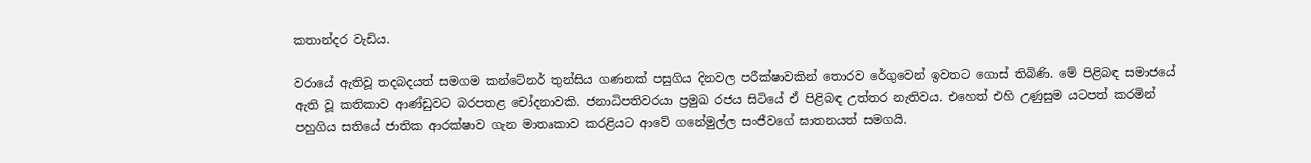කතාන්දර වැඩිය.

වරායේ ඇතිවූ තදබදයත් සමගම කන්ටේනර් තුන්සිය ගණනක් පසුගිය දිනවල පරීක්ෂාවකින් තොරව රේගුවෙන් ඉවතට ගොස් තිබිණි. මේ පිළිබඳ සමාජයේ ඇති වූ කතිකාව ආණ්ඩුවට බරපතළ චෝදනාවකි. ජනාධිපතිවරයා ප්‍රමුඛ රජය සිටියේ ඒ පිළිබඳ උත්තර නැතිවය. එහෙත් එහි උණුසුම යටපත් කරමින් පහුගිය සතියේ ජාතික ආරක්ෂාව ගැන මාතෘකාව කරළියට ආවේ ගනේමුල්ල සංජීවගේ ඝාතනයත් සමගයි.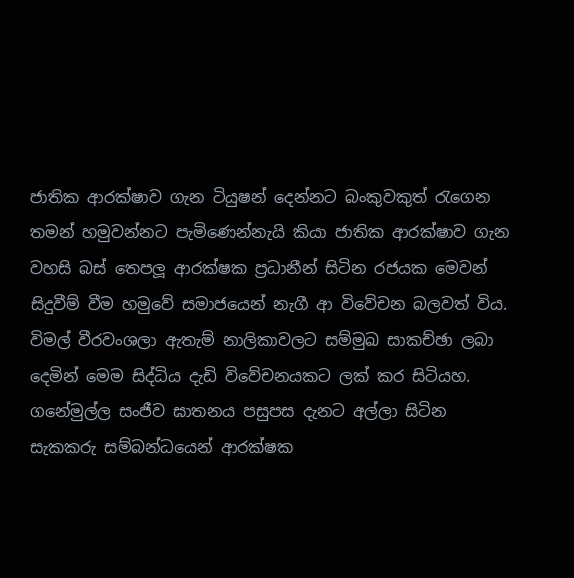ජාතික ආරක්ෂාව ගැන ටියුෂන් දෙන්නට බංකුවකුත් රැගෙන තමන් හමුවන්නට පැමිණෙන්නැයි කියා ජාතික ආරක්ෂාව ගැන වහසි බස් තෙපලූ ආරක්ෂක ප්‍රධානීන් සිටින රජයක මෙවන් සිදුවීම් වීම හමුවේ සමාජයෙන් නැගී ආ විවේචන බලවත් විය. විමල් වීරවංශලා ඇතැම් නාලිකාවලට සම්මුඛ සාකච්ඡා ලබා දෙමින් මෙම සිද්ධිය දැඩි විවේචනයකට ලක් කර සිටියහ. ගනේමුල්ල සංජීව ඝාතනය පසුපස දැනට අල්ලා සිටින සැකකරු සම්බන්ධයෙන් ආරක්ෂක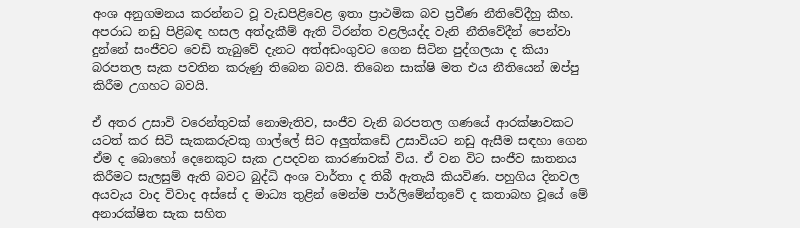අංශ අනුගමනය කරන්නට වූ වැඩපිළිවෙළ ඉතා ප්‍රාථමික බව ප්‍රවීණ නීතිවේදීහු කීහ. අපරාධ නඩු පිළිබඳ හසල අත්දැකීම් ඇති ටිරන්ත වළලියද්ද වැනි නීතිවේදීන් පෙන්වා දුන්නේ සංජීවට වෙඩි තැබුවේ දැනට අත්අඩංගුවට ගෙන සිටින පුද්ගලයා ද කියා බරපතල සැක පවතින කරුණු තිබෙන බවයි. තිබෙන සාක්ෂි මත එය නීතියෙන් ඔප්පු කිරීම උගහට බවයි.

ඒ අතර උසාවි වරෙන්තුවක් නොමැතිව, සංජීව වැනි බරපතල ගණයේ ආරක්ෂාවකට යටත් කර සිටි සැකකරුවකු ගාල්ලේ සිට අලුත්කඩේ උසාවියට නඩු ඇසීම සඳහා ගෙන ඒම ද බොහෝ දෙනෙකුට සැක උපදවන කාරණාවක් විය. ඒ වන විට සංජීව ඝාතනය කිරීමට සැලසුම් ඇති බවට බුද්ධි අංශ වාර්තා ද තිබී ඇතැයි කියවිණ. පහුගිය දිනවල අයවැය වාද විවාද අස්සේ ද මාධ්‍ය තුළින් මෙන්ම පාර්ලිමේන්තුවේ ද කතාබහ වූයේ මේ අනාරක්ෂිත සැක සහිත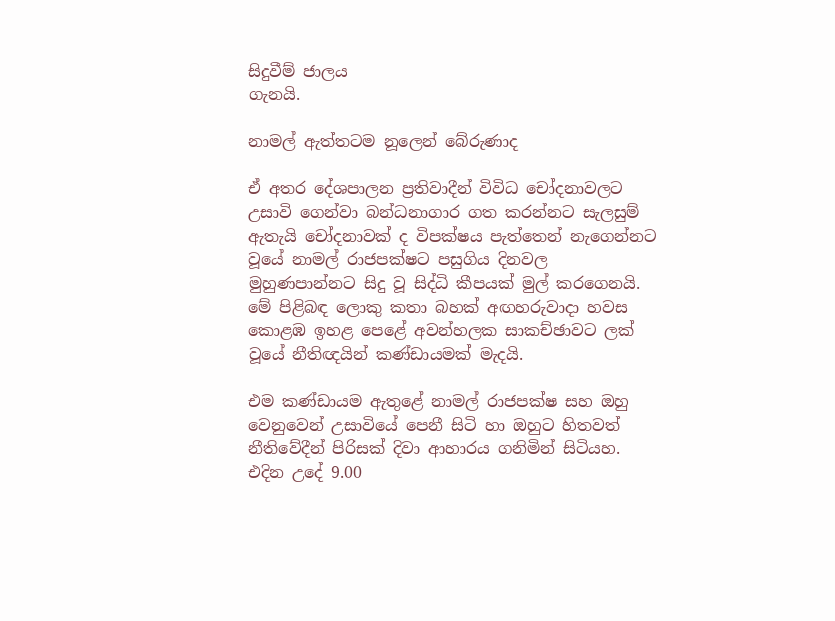සිදුවීම් ජාලය
ගැනයි.

නාමල් ඇත්තටම නූලෙන් බේරුණාද

ඒ අතර දේශපාලන ප්‍රතිවාදීන් විවිධ චෝදනාවලට උසාවි ගෙන්වා බන්ධනාගාර ගත කරන්නට සැලසුම් ඇතැයි චෝදනාවක් ද විපක්ෂය පැත්තෙන් නැගෙන්නට වූයේ නාමල් රාජපක්ෂට පසුගිය දිනවල මුහුණපාන්නට සිදු වූ සිද්ධි කීපයක් මුල් කරගෙනයි. මේ පිළිබඳ ලොකු කතා බහක් අඟහරුවාදා හවස කොළඹ ඉහළ පෙළේ අවන්හලක සාකච්ඡාවට ලක් වූයේ නීතිඥයින් කණ්ඩායමක් මැදයි.

එම කණ්ඩායම ඇතුළේ නාමල් රාජපක්ෂ සහ ඔහු වෙනුවෙන් උසාවියේ පෙනී සිටි හා ඔහුට හිතවත් නීතිවේදීන් පිරිසක් දිවා ආහාරය ගනිමින් සිටියහ. එදින උදේ 9.00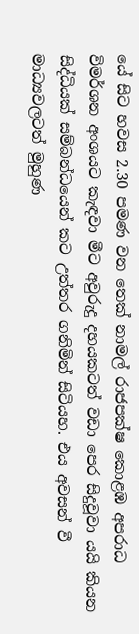යේ සිට හවස 2.30 පමණ වන තෙක් නාමල් රාජපක්ෂ කොළඹ අපරාධ විමර්ශන අංශයට කැඳවා මීට අවුරුදු දහයකටත් වඩා පෙර සිදුවූවා යයි කියන සිද්ධියක් සම්බන්ධයෙන් කට උත්තර ගනිමින් සිටියහ. එය අවසන් වී මාධ්‍යවලටත් මුහුණ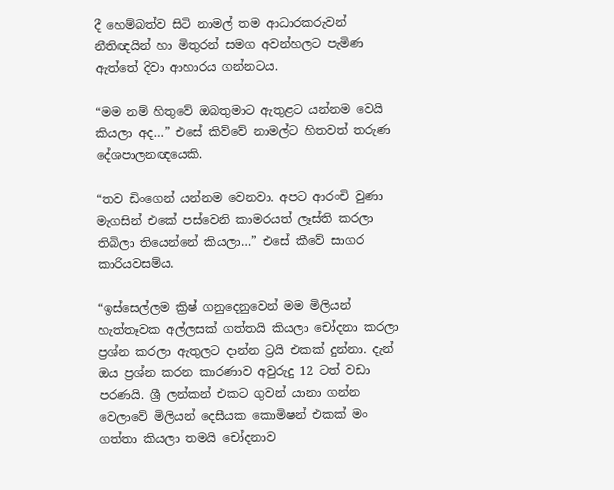දී හෙම්බත්ව සිටි නාමල් තම ආධාරකරුවන් නීතිඥයින් හා මිතුරන් සමග අවන්හලට පැමිණ ඇත්තේ දිවා ආහාරය ගන්නටය.

“මම නම් හිතුවේ ඔබතුමාට ඇතුළට යන්නම වෙයි කියලා අද…” එසේ කිව්වේ නාමල්ට හිතවත් තරුණ දේශපාලනඥයෙකි.

“තව ඩිංගෙන් යන්නම වෙනවා. අපට ආරංචි වුණා මැගසින් එකේ පස්වෙනි කාමරයත් ලෑස්ති කරලා තිබිලා තියෙන්නේ කියලා…” එසේ කීවේ සාගර කාරියවසම්ය.

“ඉස්සෙල්ලම ක්‍රිෂ් ගනුදෙනුවෙන් මම මිලියන් හැත්තෑවක අල්ලසක් ගත්තයි කියලා චෝදනා කරලා ප්‍රශ්න කරලා ඇතුලට දාන්න ට්‍රයි එකක් දුන්නා. දැන් ඔය ප්‍රශ්න කරන කාරණාව අවුරුදු 12 ටත් වඩා පරණයි. ශ්‍රී ලන්කන් එකට ගුවන් යානා ගන්න වෙලාවේ මිලියන් දෙසීයක කොමිෂන් එකක් මං ගත්තා කියලා තමයි චෝදනාව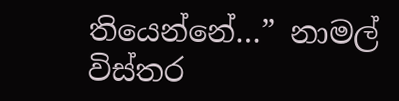තියෙන්නේ…” නාමල් විස්තර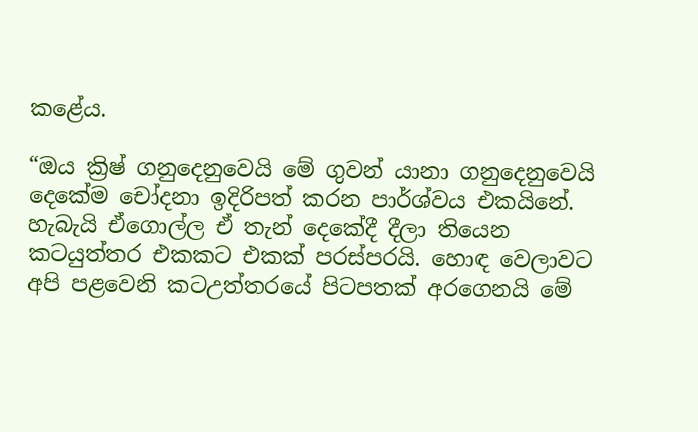කළේය.

“ඔය ක්‍රිෂ් ගනුදෙනුවෙයි මේ ගුවන් යානා ගනුදෙනුවෙයි දෙකේම චෝදනා ඉදිරිපත් කරන පාර්ශ්වය එකයිනේ. හැබැයි ඒගොල්ල ඒ තැන් දෙකේදී දීලා තියෙන කටයුත්තර එකකට එකක් පරස්පරයි. හොඳ වෙලාවට අපි පළවෙනි කටඋත්තරයේ පිටපතක් අරගෙනයි මේ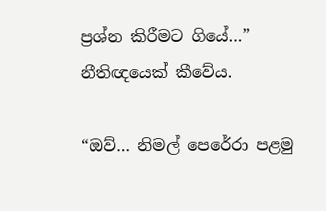ප්‍රශ්න කිරීමට ගියේ…” නීතිඥයෙක් කීවේය.

“ඔව්… නිමල් පෙරේරා පළමු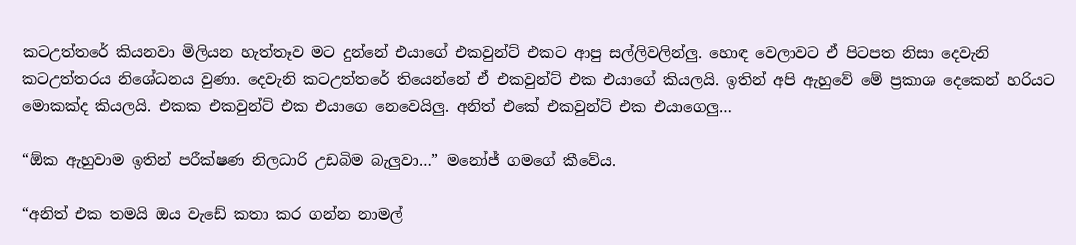කටඋත්තරේ කියනවා මිලියන හැත්තෑව මට දුන්නේ එයාගේ එකවුන්ට් එකට ආපු සල්ලිවලින්ලු. හොඳ වෙලාවට ඒ පිටපත නිසා දෙවැනි කටඋත්තරය නිශේධනය වුණා. දෙවැනි කටඋත්තරේ තියෙන්නේ ඒ එකවුන්ට් එක එයාගේ කියලයි. ඉතින් අපි ඇහුවේ මේ ප්‍රකාශ දෙකෙන් හරියට මොකක්ද කියලයි. එකක එකවුන්ට් එක එයාගෙ නෙවෙයිලු. අනිත් එකේ එකවුන්ට් එක එයාගෙලු…

“ඕක ඇහුවාම ඉතින් පරීක්ෂණ නිලධාරි උඩබිම බැලුවා…” මනෝජ් ගමගේ කීවේය.

“අනිත් එක තමයි ඔය වැඩේ කතා කර ගන්න නාමල්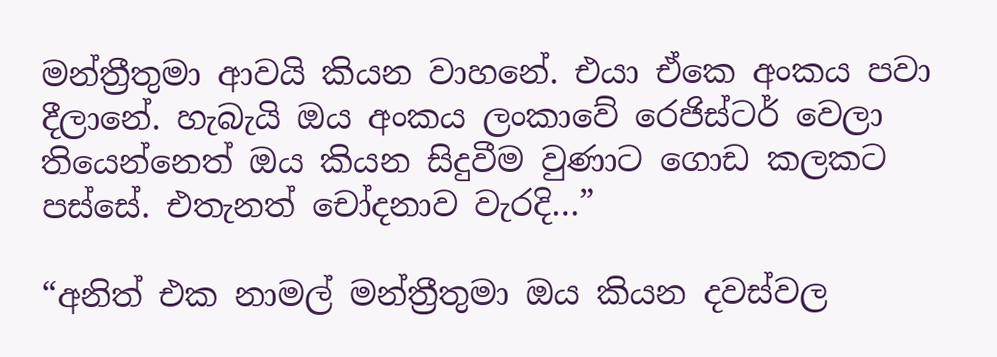මන්ත්‍රීතුමා ආවයි කියන වාහනේ. එයා ඒකෙ අංකය පවා දීලානේ. හැබැයි ඔය අංකය ලංකාවේ රෙජිස්ටර් වෙලා තියෙන්නෙත් ඔය කියන සිදුවීම වුණාට ගොඩ කලකට පස්සේ. එතැනත් චෝදනාව වැරදි…”

“අනිත් එක නාමල් මන්ත්‍රීතුමා ඔය කියන දවස්වල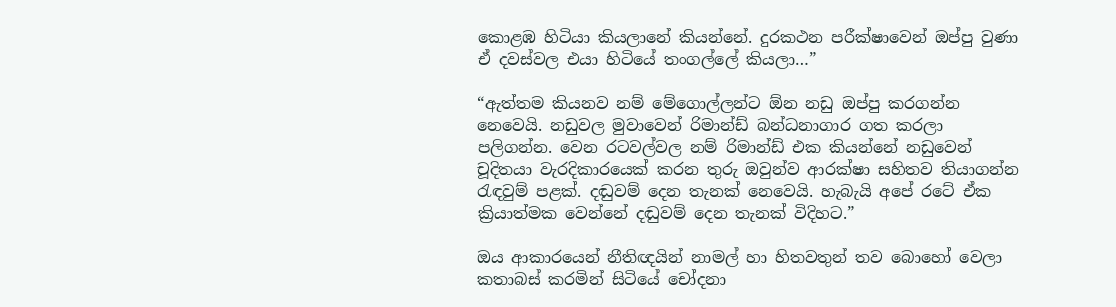කොළඹ හිටියා කියලානේ කියන්නේ. දුරකථන පරීක්ෂාවෙන් ඔප්පු වුණා ඒ දවස්වල එයා හිටියේ තංගල්ලේ කියලා…”

“ඇත්තම කියනව නම් මේගොල්ලන්ට ඕන නඩු ඔප්පු කරගන්න නෙවෙයි. නඩුවල මුවාවෙන් රිමාන්ඩ් බන්ධනාගාර ගත කරලා පලිගන්න. වෙන රටවල්වල නම් රිමාන්ඩ් එක කියන්නේ නඩුවෙන් චූදිතයා වැරදිකාරයෙක් කරන තුරු ඔවුන්ව ආරක්ෂා සහිතව තියාගන්න රැඳවුම් පළක්. දඬුවම් දෙන තැනක් නෙවෙයි. හැබැයි අපේ රටේ ඒක ක්‍රියාත්මක වෙන්නේ දඬුවම් දෙන තැනක් විදිහට.”

ඔය ආකාරයෙන් නීතිඥයින් නාමල් හා හිතවතුන් තව බොහෝ වෙලා කතාබස් කරමින් සිටියේ චෝදනා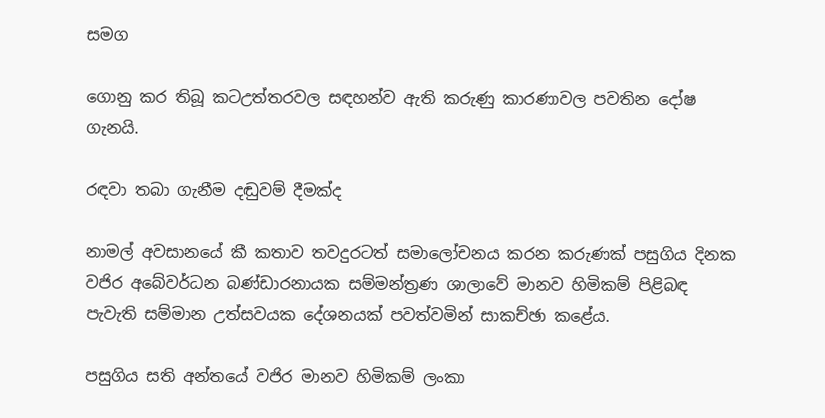සමග

ගොනු කර තිබූ කටඋත්තරවල සඳහන්ව ඇති කරුණු කාරණාවල පවතින දෝෂ ගැනයි.

රඳවා තබා ගැනීම දඬුවම් දීමක්ද

නාමල් අවසානයේ කී කතාව තවදුරටත් සමාලෝචනය කරන කරුණක් පසුගිය දිනක වජිර අබේවර්ධන බණ්ඩාරනායක සම්මන්ත්‍රණ ශාලාවේ මානව හිමිකම් පිළිබඳ පැවැති සම්මාන උත්සවයක දේශනයක් පවත්වමින් සාකච්ඡා කළේය.

පසුගිය සති අන්තයේ වජිර මානව හිමිකම් ලංකා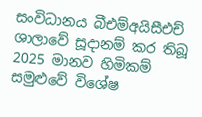සංවිධානය බීඑම්අයිසීඑච් ශාලාවේ සූදානම් කර තිබූ 2025 මානව හිමිකම් සමුළුවේ විශේෂ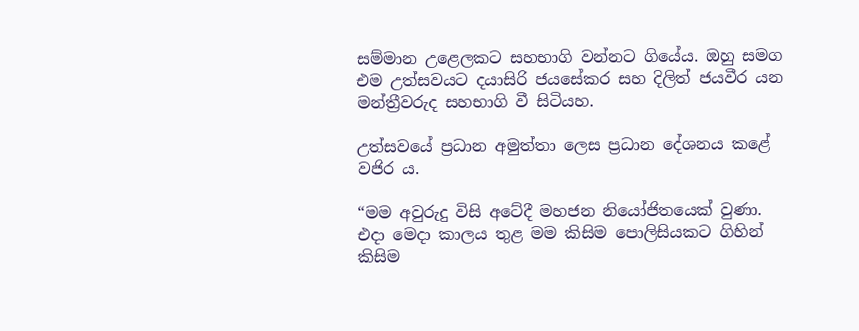සම්මාන උළෙලකට සහභාගි වන්නට ගියේය. ඔහු සමග එම උත්සවයට දයාසිරි ජයසේකර සහ දිලිත් ජයවීර යන මන්ත්‍රීවරුද සහභාගි වී සිටියහ.

උත්සවයේ ප්‍රධාන අමුත්තා ලෙස ප්‍රධාන දේශනය කළේ වජිර ය.

“මම අවුරුදු විසි අටේදී මහජන නියෝජිතයෙක් වුණා. එදා මෙදා කාලය තුළ මම කිසිම පොලිසියකට ගිහින් කිසිම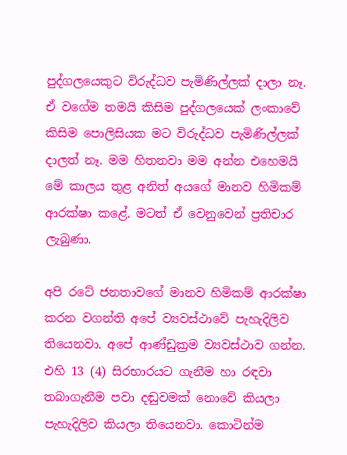පුද්ගලයෙකුට විරුද්ධව පැමිණිල්ලක් දාලා නෑ. ඒ වගේම තමයි කිසිම පුද්ගලයෙක් ලංකාවේ කිසිම පොලිසියක මට විරුද්ධව පැමිණිල්ලක් දාලත් නෑ. මම හිතනවා මම අන්න එහෙමයි මේ කාලය තුළ අනිත් අයගේ මානව හිමිකම් ආරක්ෂා කළේ. මටත් ඒ වෙනුවෙන් ප්‍රතිචාර ලැබුණා.

අපි රටේ ජනතාවගේ මානව හිමිකම් ආරක්ෂා කරන වගන්ති අපේ ව්‍යවස්ථාවේ පැහැදිලිව තියෙනවා. අපේ ආණ්ඩුක්‍රම ව්‍යවස්ථාව ගන්න. එහි 13 (4) සිරභාරයට ගැනීම හා රඳවා තබාගැනීම පවා දඬුවමක් නොවේ කියලා පැහැදිලිව කියලා තියෙනවා. කොටින්ම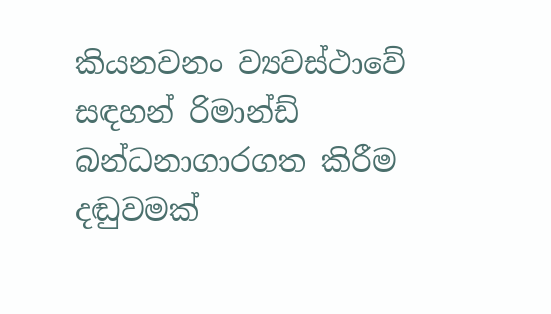කියනවනං ව්‍යවස්ථාවේ සඳහන් රිමාන්ඩ් බන්ධනාගාරගත කිරීම දඬුවමක්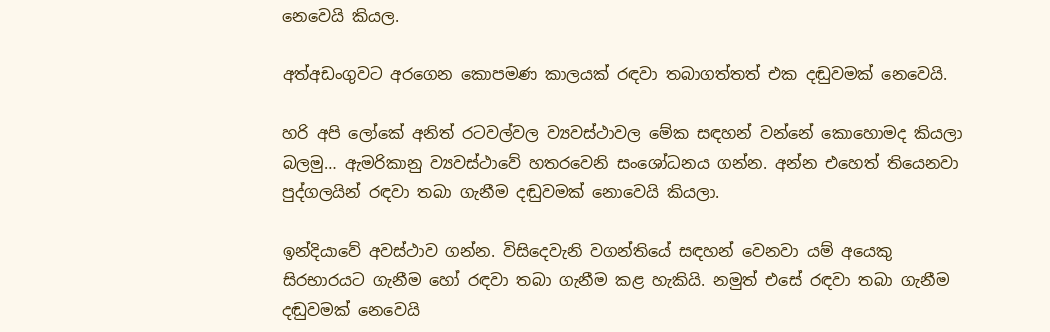නෙවෙයි කියල.

අත්අඩංගුවට අරගෙන කොපමණ කාලයක් රඳවා තබාගත්තත් එක දඬුවමක් නෙවෙයි.

හරි අපි ලෝකේ අනිත් රටවල්වල ව්‍යවස්ථාවල මේක සඳහන් වන්නේ කොහොමද කියලා බලමු… ඇමරිකානු ව්‍යවස්ථාවේ හතරවෙනි සංශෝධනය ගන්න. අන්න එහෙත් තියෙනවා පුද්ගලයින් රඳවා තබා ගැනීම දඬුවමක් නොවෙයි කියලා.

ඉන්දියාවේ අවස්ථාව ගන්න. විසිදෙවැනි වගන්තියේ සඳහන් වෙනවා යම් අයෙකු සිරභාරයට ගැනීම හෝ රඳවා තබා ගැනීම කළ හැකියි. නමුත් එසේ රඳවා තබා ගැනීම දඬුවමක් නෙවෙයි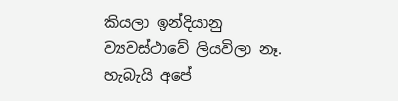කියලා ඉන්දියානු ව්‍යවස්ථාවේ ලියවිලා නෑ. හැබැයි අපේ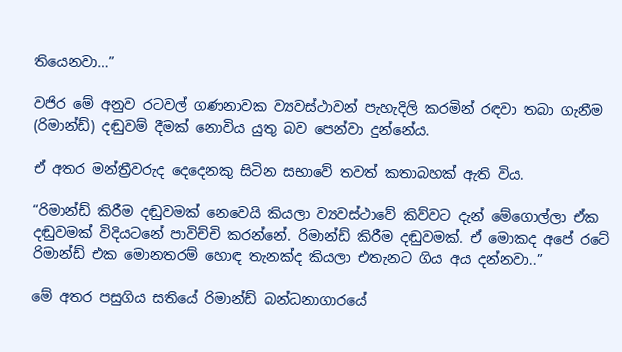තියෙනවා…”

වජිර මේ අනුව රටවල් ගණනාවක ව්‍යවස්ථාවන් පැහැදිලි කරමින් රඳවා තබා ගැනීම (රිමාන්ඩ්) දඬුවම් දීමක් නොවිය යුතු බව පෙන්වා දුන්නේය.

ඒ අතර මන්ත්‍රීවරුද දෙදෙනකු සිටින සභාවේ තවත් කතාබහක් ඇති විය.

“රිමාන්ඩ් කිරීම දඬුවමක් නෙවෙයි කියලා ව්‍යවස්ථාවේ කිව්වට දැන් මේගොල්ලා ඒක දඬුවමක් විදියටනේ පාවිච්චි කරන්නේ. රිමාන්ඩ් කිරීම දඬුවමක්. ඒ මොකද අපේ රටේ රිමාන්ඩ් එක මොනතරම් හොඳ තැනක්ද කියලා එතැනට ගිය අය දන්නවා..”

මේ අතර පසුගිය සතියේ රිමාන්ඩ් බන්ධනාගාරයේ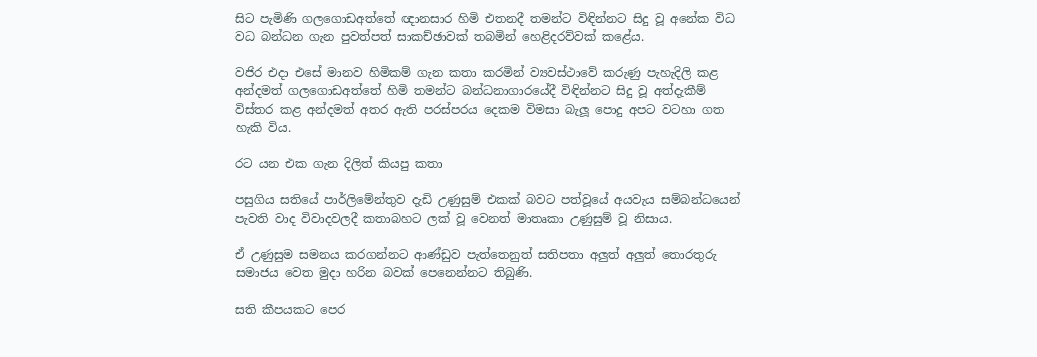සිට පැමිණි ගලගොඩඅත්තේ ඥානසාර හිමි එතනදී තමන්ට විඳින්නට සිදු වූ අනේක විධ වධ බන්ධන ගැන පුවත්පත් සාකච්ඡාවක් තබමින් හෙළිදරව්වක් කළේය.

වජිර එදා එසේ මානව හිමිකම් ගැන කතා කරමින් ව්‍යවස්ථාවේ කරුණු පැහැදිලි කළ අන්දමත් ගලගොඩඅත්තේ හිමි තමන්ට බන්ධනාගාරයේදී විඳින්නට සිදු වූ අත්දැකීම් විස්තර කළ අන්දමත් අතර ඇති පරස්පරය දෙකම විමසා බැලූ පොදු අපට වටහා ගත හැකි විය.

රට යන එක ගැන දිලිත් කියපු කතා

පසුගිය සතියේ පාර්ලිමේන්තුව දැඩි උණුසුම් එකක් බවට පත්වූයේ අයවැය සම්බන්ධයෙන් පැවති වාද විවාදවලදී කතාබහට ලක් වූ වෙනත් මාතෘකා උණුසුම් වූ නිසාය.

ඒ උණුසුම සමනය කරගන්නට ආණ්ඩුව පැත්තෙනුත් සතිපතා අලුත් අලුත් තොරතුරු සමාජය වෙත මුදා හරින බවක් පෙනෙන්නට තිබුණි.

සති කීපයකට පෙර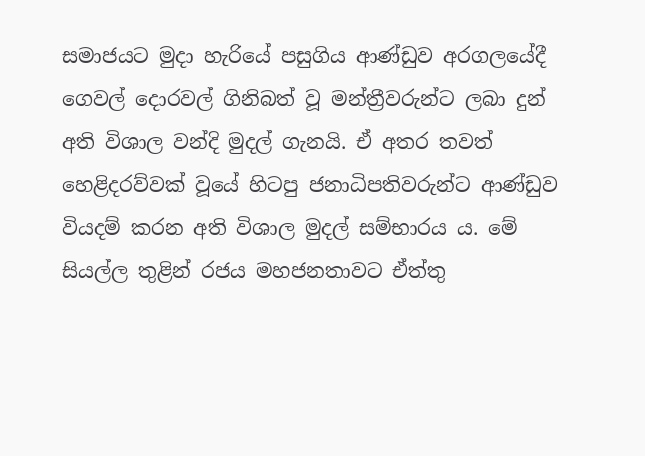සමාජයට මුදා හැරියේ පසුගිය ආණ්ඩුව අරගලයේදී ගෙවල් දොරවල් ගිනිබත් වූ මන්ත්‍රීවරුන්ට ලබා දුන් අති විශාල වන්දි මුදල් ගැනයි. ඒ අතර තවත් හෙළිදරව්වක් වූයේ හිටපු ජනාධිපතිවරුන්ට ආණ්ඩුව වියදම් කරන අති විශාල මුදල් සම්භාරය ය. මේ සියල්ල තුළින් රජය මහජනතාවට ඒත්තු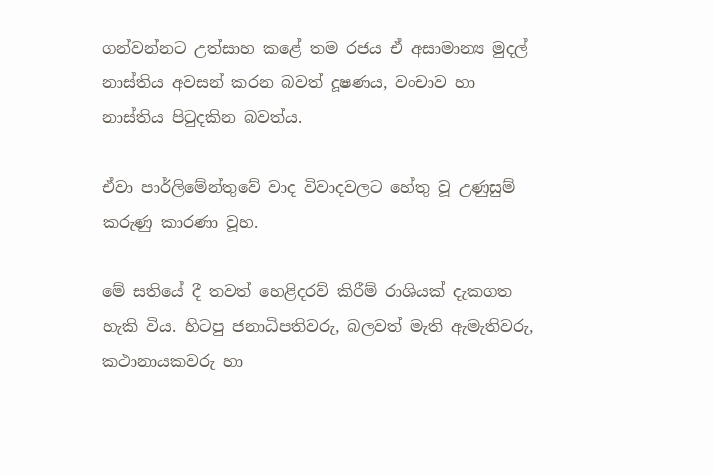ගන්වන්නට උත්සාහ කළේ තම රජය ඒ අසාමාන්‍ය මුදල් නාස්තිය අවසන් කරන බවත් දූෂණය, වංචාව හා නාස්තිය පිටුදකින බවත්ය.

ඒවා පාර්ලිමේන්තුවේ වාද විවාදවලට හේතු වූ උණුසුම් කරුණු කාරණා වූහ.

මේ සතියේ දී තවත් හෙළිදරව් කිරීම් රාශියක් දැකගත හැකි විය. හිටපු ජනාධිපතිවරු, බලවත් මැති ඇමැතිවරු, කථානායකවරු හා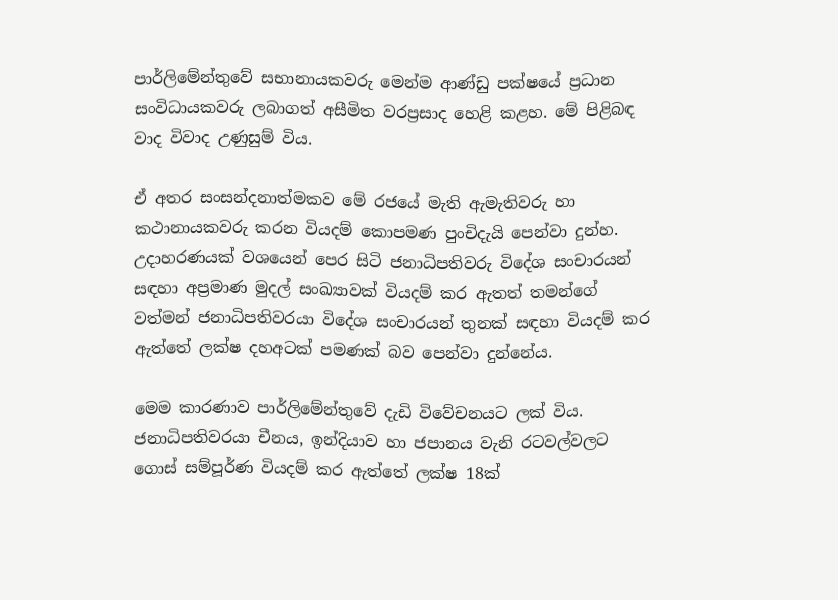පාර්ලිමේන්තුවේ සභානායකවරු මෙන්ම ආණ්ඩු පක්ෂයේ ප්‍රධාන සංවිධායකවරු ලබාගත් අසීමිත වරප්‍රසාද හෙළි කළහ. මේ පිළිබඳ වාද විවාද උණුසුම් විය.

ඒ අතර සංසන්දනාත්මකව මේ රජයේ මැති ඇමැතිවරු හා කථානායකවරු කරන වියදම් කොපමණ පුංචිදැයි පෙන්වා දුන්හ. උදාහරණයක් වශයෙන් පෙර සිටි ජනාධිපතිවරු විදේශ සංචාරයන් සඳහා අප්‍රමාණ මුදල් සංඛ්‍යාවක් වියදම් කර ඇතත් තමන්ගේ වත්මන් ජනාධිපතිවරයා විදේශ සංචාරයන් තුනක් සඳහා වියදම් කර ඇත්තේ ලක්ෂ දහඅටක් පමණක් බව පෙන්වා දුන්නේය.

මෙම කාරණාව පාර්ලිමේන්තුවේ දැඩි විවේචනයට ලක් විය. ජනාධිපතිවරයා චීනය, ඉන්දියාව හා ජපානය වැනි රටවල්වලට ගොස් සම්පූර්ණ වියදම් කර ඇත්තේ ලක්ෂ 18ක්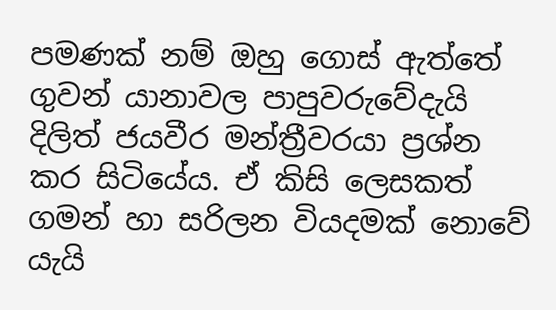පමණක් නම් ඔහු ගොස් ඇත්තේ ගුවන් යානාවල පාපුවරුවේදැයි දිලිත් ජයවීර මන්ත්‍රීවරයා ප්‍රශ්න කර සිටියේය. ඒ කිසි ලෙසකත් ගමන් හා සරිලන වියදමක් නොවේ යැයි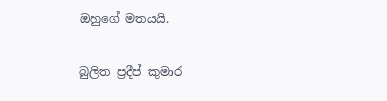ඔහුගේ මතයයි.

බුලිත ප්‍රදීප් කුමාර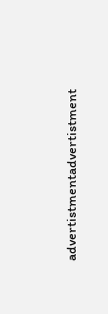advertistmentadvertistment